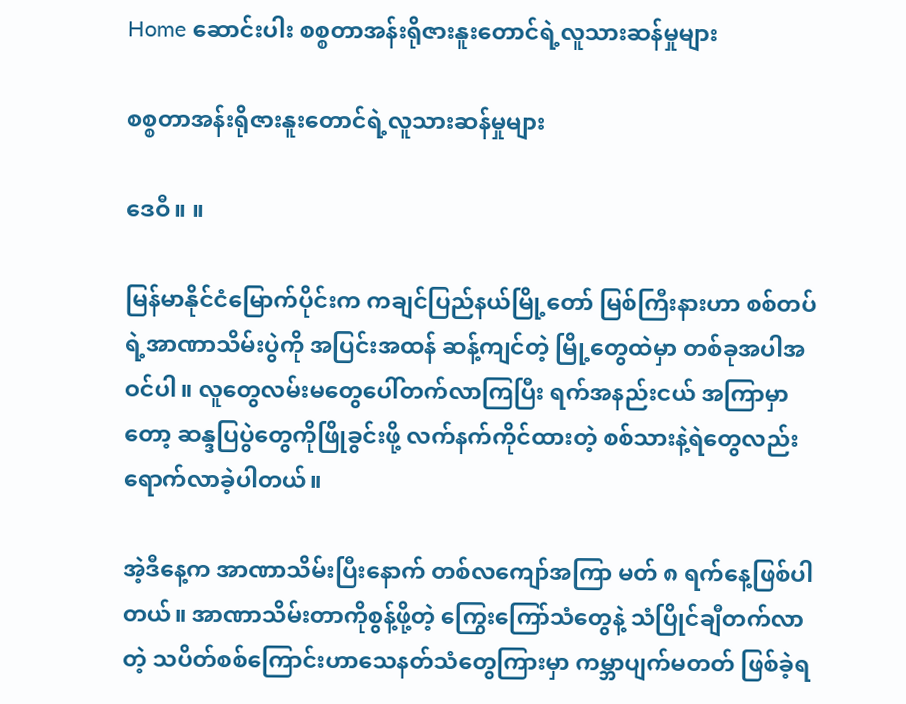Home ဆောင်းပါး စစ္စတာအန်းရိုဇားနူးတောင်ရဲ့လူသားဆန်မှုများ

စစ္စတာအန်းရိုဇားနူးတောင်ရဲ့လူသားဆန်မှုများ

ဒေဝီ။ ။

မြန်မာနိုင်ငံမြောက်ပိုင်းက ကချင်ပြည်နယ်မြို့တော် မြစ်ကြီးနားဟာ စစ်တပ်ရဲ့အာဏာသိမ်းပွဲကို အပြင်းအထန် ဆန့်ကျင်တဲ့ မြို့တွေထဲမှာ တစ်ခုအပါအဝင်ပါ။ လူတွေလမ်းမတွေပေါ်တက်လာကြပြီး ရက်အနည်းငယ် အကြာမှာတော့ ဆန္ဒပြပွဲတွေကိုဖြိုခွင်းဖို့ လက်နက်ကိုင်ထားတဲ့ စစ်သားနဲ့ရဲတွေလည်း ရောက်လာခဲ့ပါတယ်။

အဲ့ဒီနေ့က အာဏာသိမ်းပြီးနောက် တစ်လကျော်အကြာ မတ် ၈ ရက်နေ့ဖြစ်ပါတယ်။ အာဏာသိမ်းတာကိုစွန့်ဖို့တဲ့ ကြွေးကြော်သံတွေနဲ့ သံပြိုင်ချီတက်လာတဲ့ သပိတ်စစ်ကြောင်းဟာသေနတ်သံတွေကြားမှာ ကမ္ဘာပျက်မတတ် ဖြစ်ခဲ့ရ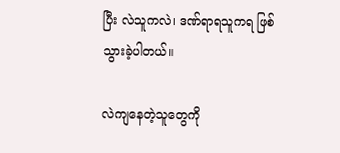ပြီး လဲသူကလဲ၊ ဒဏ်ရာရသူကရ ဖြစ်သွားခဲ့ပါတယ်။

လဲကျနေတဲ့သူတွေကို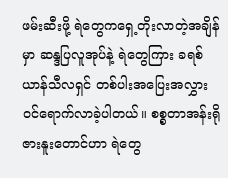ဖမ်းဆီးဖို့ ရဲတွေကရှေ့တိုးလာတဲ့အချိန်မှာ ဆန္ဒပြလူအုပ်နဲ့ ရဲတွေကြား ခရစ်ယာန်သီလရှင် တစ်ပါးအပြေးအလွှားဝင်ရောက်လာခဲ့ပါတယ်။ စစ္စတာအန်းရိုဇားနူးတောင်ဟာ ရဲတွေ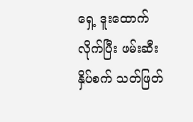ရှေ့ ဒူးထောက်လိုက်ပြီး ဖမ်းဆီးနှိပ်စက် သတ်ဖြတ်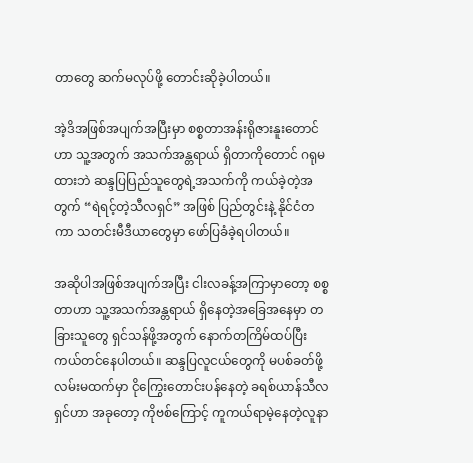တာတွေ ဆက်မလုပ်ဖို့ တောင်းဆိုခဲ့ပါတယ်။

အဲ့ဒိအဖြစ်အပျက်အပြီးမှာ စစ္စတာအန်းရိုဇားနူးတောင်ဟာ သူ့အတွက် အသက်အန္တရာယ် ရှိတာကိုတောင် ဂရုမထားဘဲ ဆန္ဒပြပြည်သူတွေရဲ့အသက်ကို ကယ်ခဲ့တဲ့အတွက် “ရဲရင့်တဲ့သီလရှင်” အဖြစ် ပြည်တွင်းနဲ့ နိုင်ငံတကာ သတင်းမီဒီယာတွေမှာ ဖော်ပြခံခဲ့ရပါတယ်။

အဆိုပါအဖြစ်အပျက်အပြီး ငါးလခန့်အကြာမှာတော့ စစ္စတာဟာ သူ့အသက်အန္တရာယ် ရှိနေတဲ့အခြေအနေမှာ တခြားသူတွေ ရှင်သန်ဖို့အတွက် နောက်တကြိမ်ထပ်ပြီး ကယ်တင်နေပါတယ်။ ဆန္ဒပြလူငယ်တွေကို မပစ်ခတ်ဖို့ လမ်းမထက်မှာ ငိုကြွေးတောင်းပန်နေတဲ့ ခရစ်ယာန်သီလရှင်ဟာ အခုတော့ ကိုဗစ်ကြောင့် ကူကယ်ရာမဲ့နေတဲ့လူနာ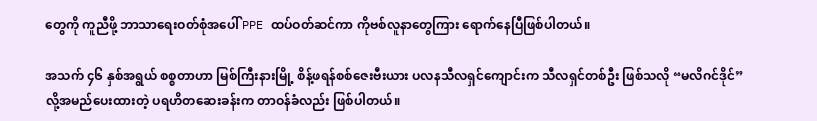တွေကို ကူညီဖို့ ဘာသာရေးဝတ်စုံအပေါ် PPE ထပ်ဝတ်ဆင်ကာ ကိုဗစ်လူနာတွေကြား ရောက်နေပြီဖြစ်ပါတယ်။

အသက် ၄၆ နှစ်အရွယ် စစ္စတာဟာ မြစ်ကြီးနားမြို့ စိန့်ဖရန်စစ်ဇေးဗီးယား ပလနသီလရှင်ကျောင်းက သီလရှင်တစ်ဦး ဖြစ်သလို “မလိဂင်ဒိုင်” လို့အမည်ပေးထားတဲ့ ပရဟိတဆေးခန်းက တာဝန်ခံလည်း ဖြစ်ပါတယ်။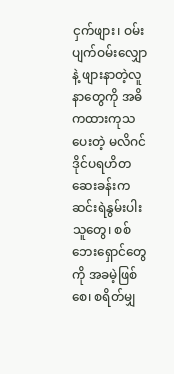ငှက်ဖျား၊ ဝမ်းပျက်ဝမ်းလျှောနဲ့ ဖျားနာတဲ့လူနာတွေကို အဓိကထားကုသပေးတဲ့ မလိဂင်ဒိုင်ပရဟိတဆေးခန်းက ဆင်းရဲနွမ်းပါးသူတွေ၊ စစ်ဘေးရှောင်တွေကို အခမဲ့ဖြစ်စေ၊ စရိတ်မျှ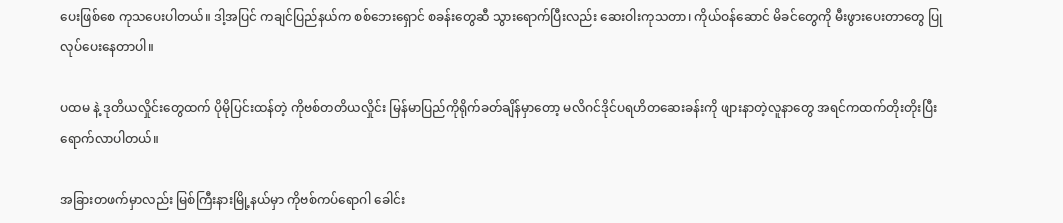ပေးဖြစ်စေ ကုသပေးပါတယ်။ ဒါ့အပြင် ကချင်ပြည်နယ်က စစ်ဘေးရှောင် စခန်းတွေဆီ သွားရောက်ပြီးလည်း ဆေးဝါးကုသတာ၊ ကိုယ်ဝန်ဆောင် မိခင်တွေကို မီးဖွားပေးတာတွေ ပြုလုပ်ပေးနေတာပါ။

ပထမ နဲ့ ဒုတိယလှိုင်းတွေထက် ပိုမိုပြင်းထန်တဲ့ ကိုဗစ်တတိယလှိုင်း မြန်မာပြည်ကိုရိုက်ခတ်ချိန်မှာတော့ မလိဂင်ဒိုင်ပရဟိတဆေးခန်းကို ဖျားနာတဲ့လူနာတွေ အရင်ကထက်တိုးတိုးပြီး ရောက်လာပါတယ်။

အခြားတဖက်မှာလည်း မြစ်ကြီးနားမြို့နယ်မှာ ကိုဗစ်ကပ်ရောဂါ ခေါင်း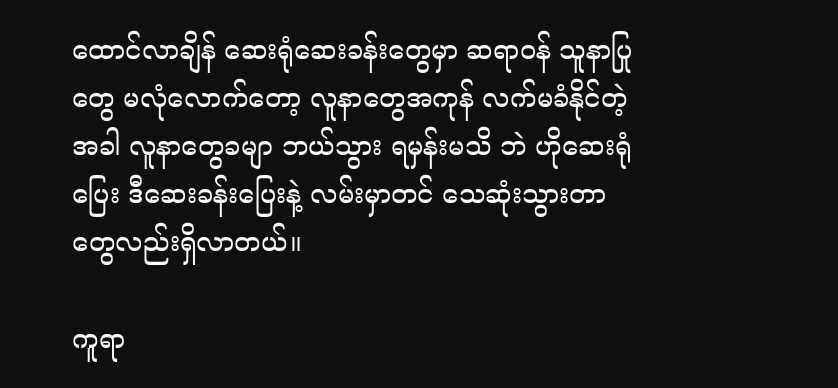ထောင်လာချိန် ဆေးရုံဆေးခန်းတွေမှာ ဆရာဝန် သူနာပြုတွေ မလုံလောက်တော့ လူနာတွေအကုန် လက်မခံနိုင်တဲ့အခါ လူနာတွေခမျာ ဘယ်သွား ရမှန်းမသိ ဘဲ ဟိုဆေးရုံပြေး ဒီဆေးခန်းပြေးနဲ့ လမ်းမှာတင် သေဆုံးသွားတာ တွေလည်းရှိလာတယ်။

ကူရာ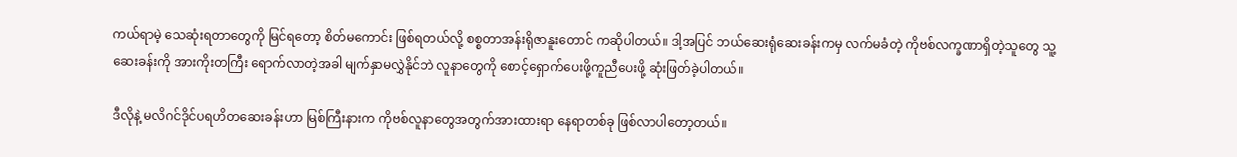ကယ်ရာမဲ့ သေဆုံးရတာတွေကို မြင်ရတော့ စိတ်မကောင်း ဖြစ်ရတယ်လို့ စစ္စတာအန်းရိုဇာနူးတောင် ကဆိုပါတယ်။ ဒါ့အပြင် ဘယ်ဆေးရုံဆေးခန်းကမှ လက်မခံတဲ့ ကိုဗစ်လက္ခဏာရှိတဲ့သူတွေ သူ့ဆေးခန်းကို အားကိုးတကြီး ရောက်လာတဲ့အခါ မျက်နှာမလွှဲနိုင်ဘဲ လူနာတွေကို စောင့်ရှောက်ပေးဖို့ကူညီပေးဖို့ ဆုံးဖြတ်ခဲ့ပါတယ်။

ဒီလိုနဲ့ မလိဂင်ဒိုင်ပရဟိတဆေးခန်းဟာ မြစ်ကြီးနားက ကိုဗစ်လူနာတွေအတွက်အားထားရာ နေရာတစ်ခု ဖြစ်လာပါတော့တယ်။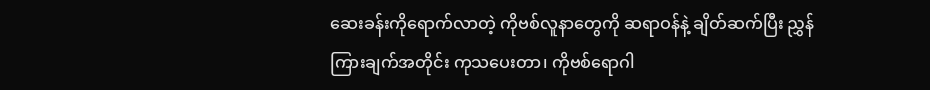ဆေးခန်းကိုရောက်လာတဲ့ ကိုဗစ်လူနာတွေကို ဆရာဝန်နဲ့ ချိတ်ဆက်ပြီး ညွှန်ကြားချက်အတိုင်း ကုသပေးတာ၊ ကိုဗစ်ရောဂါ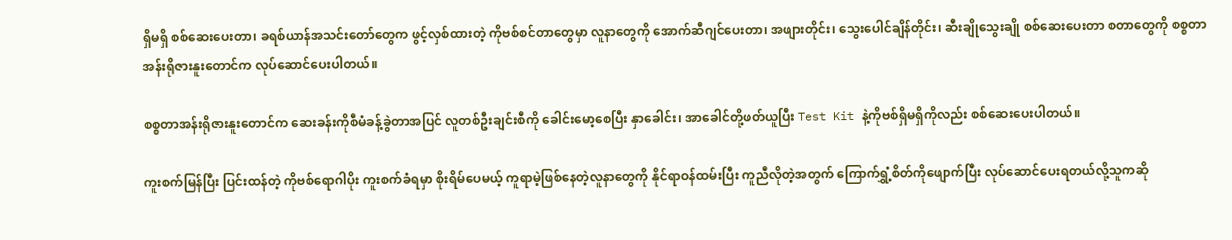ရှိမရှိ စစ်ဆေးပေးတာ၊ ခရစ်ယာန်အသင်းတော်တွေက ဖွင့်လှစ်ထားတဲ့ ကိုဗစ်စင်တာတွေမှာ လူနာတွေကို အောက်ဆီဂျင်ပေးတာ၊ အဖျားတိုင်း၊ သွေးပေါင်ချိန်တိုင်း၊ ဆီးချိုသွေးချို စစ်ဆေးပေးတာ စတာတွေကို စစ္စတာ အန်းရိုဇားနူးတောင်က လုပ်ဆောင်ပေးပါတယ်။

စစ္စတာအန်းရိုဇားနူးတောင်က ဆေးခန်းကိုစီမံခန့်ခွဲတာအပြင် လူတစ်ဦးချင်းစီကို ခေါင်းမော့စေပြီး နှာခေါင်း၊ အာခေါင်တို့ဖတ်ယူပြီး Test Kit နဲ့ကိုဗစ်ရှိမရှိကိုလည်း စစ်ဆေးပေးပါတယ်။

ကူးစက်မြန်ပြီး ပြင်းထန်တဲ့ ကိုဗစ်ရောဂါပိုး ကူးစက်ခံရမှာ စိုးရိမ်ပေမယ့် ကူရာမဲ့ဖြစ်နေတဲ့လူနာတွေကို နိုင်ရာဝန်ထမ်းပြီး ကူညီလိုတဲ့အတွက် ကြောက်ရွှံ့စိတ်ကိုဖျောက်ပြီး လုပ်ဆောင်ပေးရတယ်လို့သူကဆို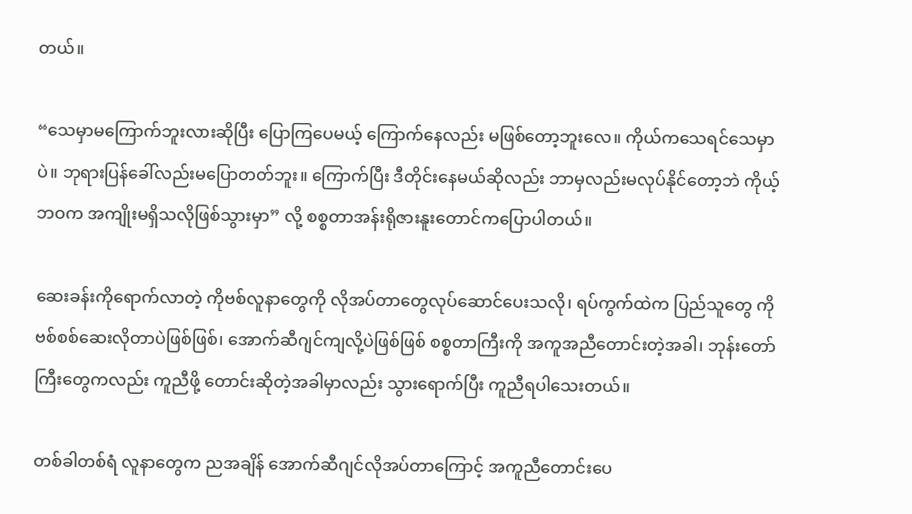တယ်။

“သေမှာမကြောက်ဘူးလားဆိုပြီး ပြောကြပေမယ့် ကြောက်နေလည်း မဖြစ်တော့ဘူးလေ။ ကိုယ်ကသေရင်သေမှာပဲ။ ဘုရားပြန်ခေါ်လည်းမပြောတတ်ဘူး။ ကြောက်ပြီး ဒီတိုင်းနေမယ်ဆိုလည်း ဘာမှလည်းမလုပ်နိုင်တော့ဘဲ ကိုယ့်ဘဝက အကျိုးမရှိသလိုဖြစ်သွားမှာ” လို့ စစ္စတာအန်းရိုဇားနူးတောင်ကပြောပါတယ်။

ဆေးခန်းကိုရောက်လာတဲ့ ကိုဗစ်လူနာတွေကို လိုအပ်တာတွေလုပ်ဆောင်ပေးသလို၊ ရပ်ကွက်ထဲက ပြည်သူတွေ ကိုဗစ်စစ်ဆေးလိုတာပဲဖြစ်ဖြစ်၊ အောက်ဆီဂျင်ကျလို့ပဲဖြစ်ဖြစ် စစ္စတာကြီးကို အကူအညီတောင်းတဲ့အခါ၊ ဘုန်းတော်ကြီးတွေကလည်း ကူညီဖို့ တောင်းဆိုတဲ့အခါမှာလည်း သွားရောက်ပြီး ကူညီရပါသေးတယ်။

တစ်ခါတစ်ရံ လူနာတွေက ညအချိန် အောက်ဆီဂျင်လိုအပ်တာကြောင့် အကူညီတောင်းပေ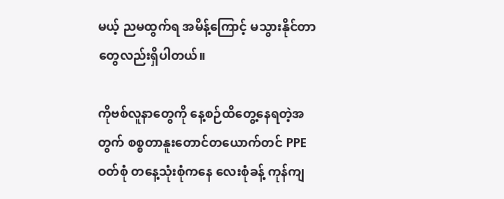မယ့် ညမထွက်ရ အမိန့်ကြောင့် မသွားနိုင်တာတွေလည်းရှိပါတယ်။

ကိုဗစ်လူနာတွေကို နေ့စဉ်ထိတွေ့နေရတဲ့အတွက် စစ္စတာနူးတောင်တယောက်တင် PPE ဝတ်စုံ တနေ့သုံးစုံကနေ လေးစုံခန့် ကုန်ကျ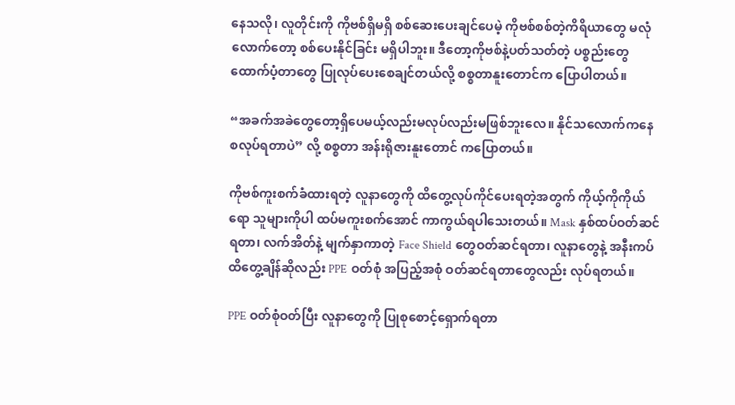နေသလို၊ လူတိုင်းကို ကိုဗစ်ရှိမရှိ စစ်ဆေးပေးချင်ပေမဲ့ ကိုဗစ်စစ်တဲ့ကိရိယာတွေ မလုံလောက်တော့ စစ်ပေးနိုင်ခြင်း မရှိပါဘူး။ ဒီတော့ကိုဗစ်နဲ့ပတ်သတ်တဲ့ ပစ္စည်းတွေ ထောက်ပံ့တာတွေ ပြုလုပ်ပေးစေချင်တယ်လို့ စစ္စတာနူးတောင်က ပြောပါတယ်။

“အခက်အခဲတွေတော့ရှိပေမယ့်လည်းမလုပ်လည်းမဖြစ်ဘူးလေ။ နိုင်သလောက်ကနေ စလုပ်ရတာပဲ” လို့ စစ္စတာ အန်းရိုဇားနူးတောင် ကပြောတယ်။

ကိုဗစ်ကူးစက်ခံထားရတဲ့ လူနာတွေကို ထိတွေ့လုပ်ကိုင်ပေးရတဲ့အတွက် ကိုယ့်ကိုကိုယ်ရော သူများကိုပါ ထပ်မကူးစက်အောင် ကာကွယ်ရပါသေးတယ်။ Mask နှစ်ထပ်ဝတ်ဆင်ရတာ၊ လက်အိတ်နဲ့ မျက်နှာကာတဲ့ Face Shield တွေဝတ်ဆင်ရတာ၊ လူနာတွေနဲ့ အနီးကပ်ထိတွေ့ချိန်ဆိုလည်း PPE ဝတ်စုံ အပြည့်အစုံ ဝတ်ဆင်ရတာတွေလည်း လုပ်ရတယ်။

PPE ဝတ်စုံဝတ်ပြီး လူနာတွေကို ပြုစုစောင့်ရှောက်ရတာ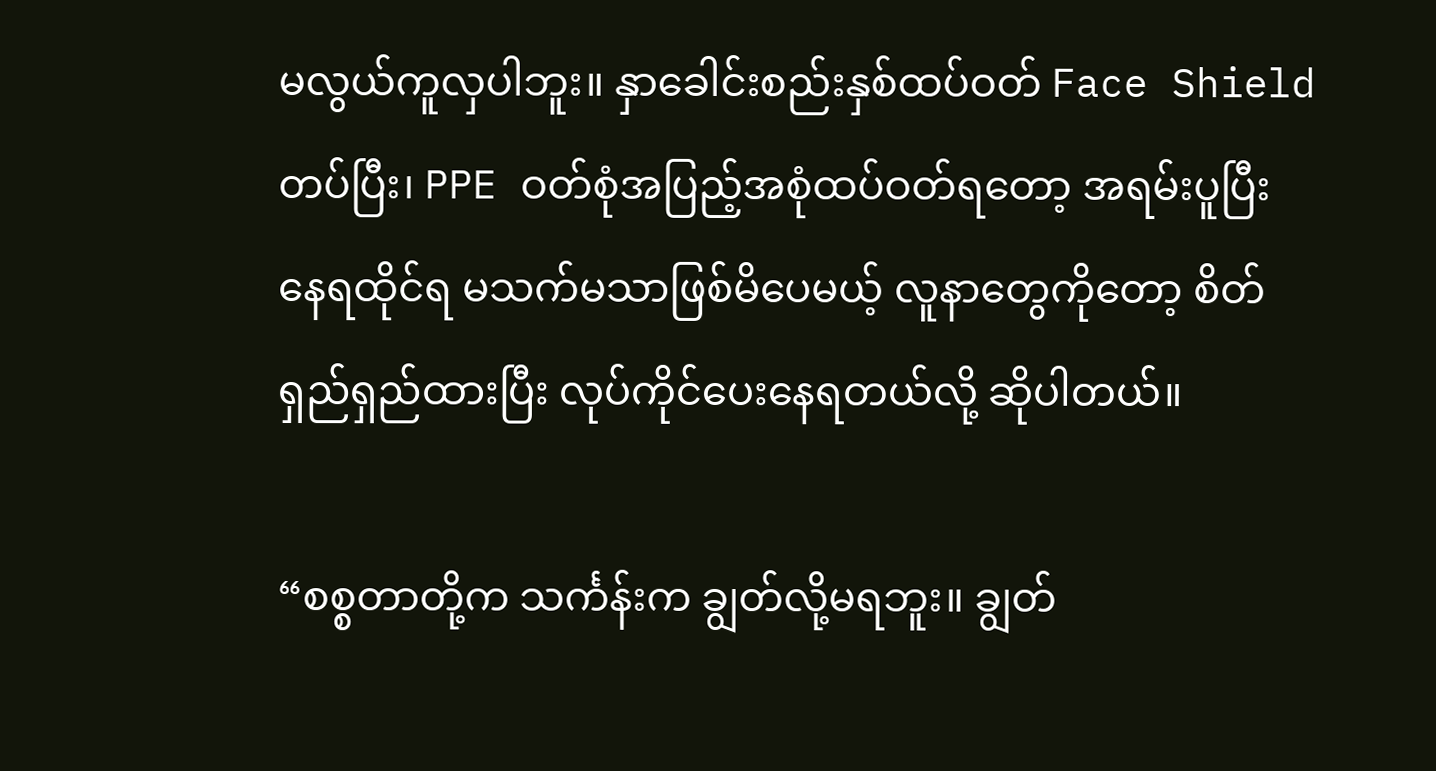မလွယ်ကူလှပါဘူး။ နှာခေါင်းစည်းနှစ်ထပ်ဝတ် Face Shield တပ်ပြီး၊ PPE ဝတ်စုံအပြည့်အစုံထပ်ဝတ်ရတော့ အရမ်းပူပြီး နေရထိုင်ရ မသက်မသာဖြစ်မိပေမယ့် လူနာတွေကိုတော့ စိတ်ရှည်ရှည်ထားပြီး လုပ်ကိုင်ပေးနေရတယ်လို့ ဆိုပါတယ်။

“စစ္စတာတို့က သင်္ကန်းက ချွတ်လို့မရဘူး။ ချွတ်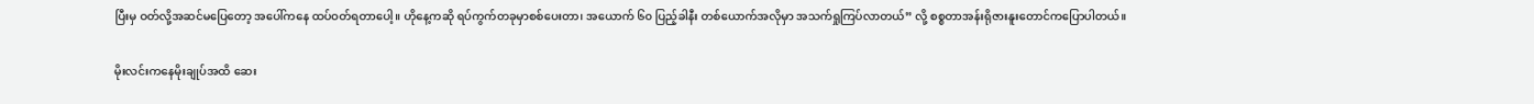ပြီးမှ ဝတ်လို့အဆင်မပြေတော့ အပေါ်ကနေ ထပ်ဝတ်ရတာပေါ့။ ဟိုနေ့ကဆို ရပ်ကွက်တခုမှာစစ်ပေးတာ၊ အယောက် ၆၀ ပြည့်ခါနီး တစ်ယောက်အလိုမှာ အသက်ရှုကြပ်လာတယ်” လို့ စစ္စတာအန်းရိုဇားနူးတောင်ကပြောပါတယ်။

မိုးလင်းကနေမိုးချုပ်အထိ ဆေး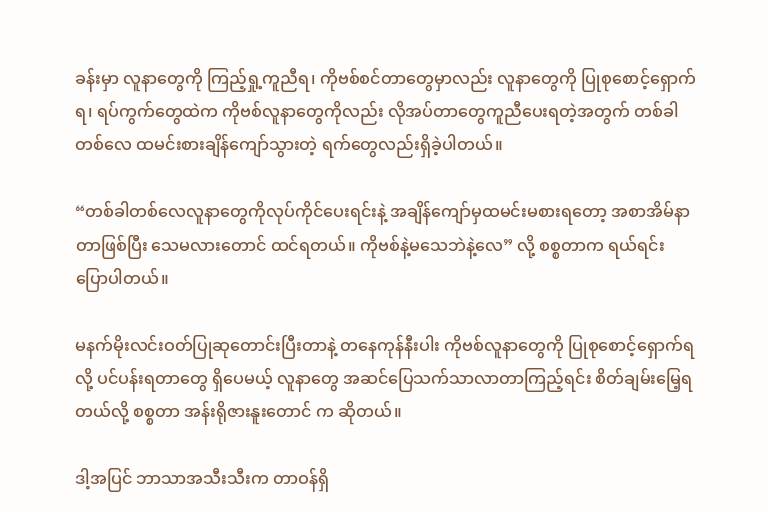ခန်းမှာ လူနာတွေကို ကြည့်ရှု့ကူညီရ၊ ကိုဗစ်စင်တာတွေမှာလည်း လူနာတွေကို ပြုစုစောင့်ရှောက်ရ၊ ရပ်ကွက်တွေထဲက ကိုဗစ်လူနာတွေကိုလည်း လိုအပ်တာတွေကူညီပေးရတဲ့အတွက် တစ်ခါတစ်လေ ထမင်းစားချိန်ကျော်သွားတဲ့ ရက်တွေလည်းရှိခဲ့ပါတယ်။

“တစ်ခါတစ်လေလူနာတွေကိုလုပ်ကိုင်ပေးရင်းနဲ့ အချိန်ကျော်မှထမင်းမစားရတော့ အစာအိမ်နာတာဖြစ်ပြီး သေမလားတောင် ထင်ရတယ်။ ကိုဗစ်နဲ့မသေဘဲနဲ့လေ” လို့ စစ္စတာက ရယ်ရင်း ပြောပါတယ်။

မနက်မိုးလင်းဝတ်ပြုဆုတောင်းပြီးတာနဲ့ တနေကုန်နီးပါး ကိုဗစ်လူနာတွေကို ပြုစုစောင့်ရှောက်ရလို့ ပင်ပန်းရတာတွေ ရှိပေမယ့် လူနာတွေ အဆင်ပြေသက်သာလာတာကြည့်ရင်း စိတ်ချမ်းမြေ့ရတယ်လို့ စစ္စတာ အန်းရိုဇားနူးတောင် က ဆိုတယ်။

ဒါ့အပြင် ဘာသာအသီးသီးက တာဝန်ရှိ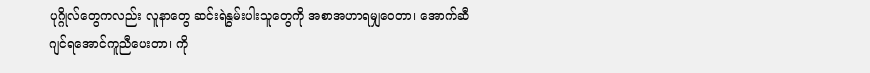ပုဂ္ဂိုလ်တွေကလည်း လူနာတွေ ဆင်းရဲနွမ်းပါးသူတွေကို အစာအဟာရမျှဝေတာ၊ အောက်ဆီဂျင်ရအောင်ကူညီပေးတာ၊ ကို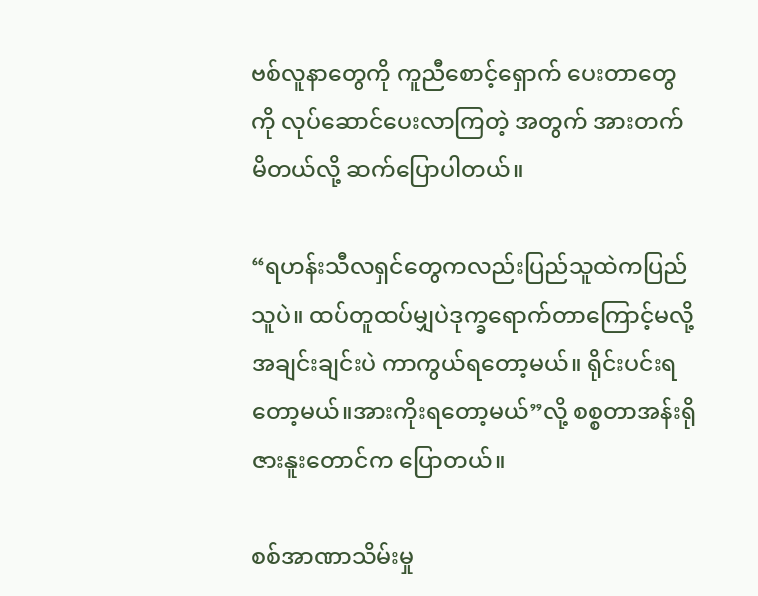ဗစ်လူနာတွေကို ကူညီစောင့်ရှောက် ပေးတာတွေကို လုပ်ဆောင်ပေးလာကြတဲ့ အတွက် အားတက်မိတယ်လို့ ဆက်ပြောပါတယ်။

“ရဟန်းသီလရှင်တွေကလည်းပြည်သူထဲကပြည်သူပဲ။ ထပ်တူထပ်မျှပဲဒုက္ခရောက်တာကြောင့်မလို့ အချင်းချင်းပဲ ကာကွယ်ရတော့မယ်။ ရိုင်းပင်းရတော့မယ်။အားကိုးရတော့မယ်”လို့ စစ္စတာအန်းရိုဇားနူးတောင်က ပြောတယ်။

စစ်အာဏာသိမ်းမှု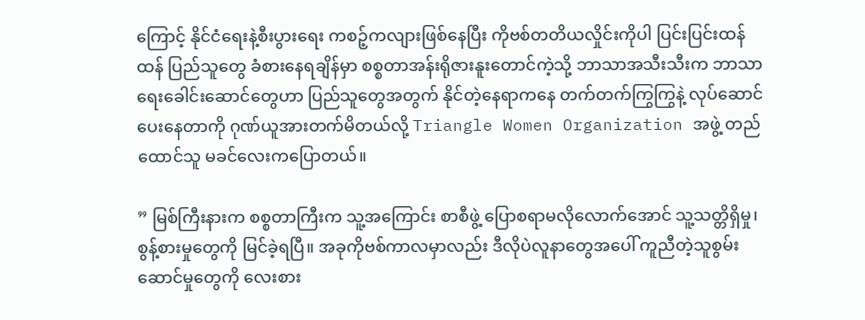ကြောင့် နိုင်ငံရေးနဲ့စီးပွားရေး ကစဉ့်ကလျားဖြစ်နေပြီး ကိုဗစ်တတိယလှိုင်းကိုပါ ပြင်းပြင်းထန်ထန် ပြည်သူတွေ ခံစားနေရချိန်မှာ စစ္စတာအန်းရိုဇားနူးတောင်ကဲ့သို့ ဘာသာအသီးသီးက ဘာသာရေးခေါင်းဆောင်တွေဟာ ပြည်သူတွေအတွက် နိုင်တဲ့နေရာကနေ တက်တက်ကြွကြွနဲ့ လုပ်ဆောင် ပေးနေတာကို ဂုဏ်ယူအားတက်မိတယ်လို့ Triangle Women Organization အဖွဲ့ တည်ထောင်သူ မခင်လေးကပြောတယ်။

” မြစ်ကြီးနားက စစ္စတာကြီးက သူ့အကြောင်း စာစီဖွဲ့ ပြောစရာမလိုလောက်အောင် သူ့သတ္တိရှိမှု၊ စွန့်စားမှုတွေကို မြင်ခဲ့ရပြီ။ အခုကိုဗစ်ကာလမှာလည်း ဒီလိုပဲလူနာတွေအပေါ် ကူညီတဲ့သူစွမ်းဆောင်မှုတွေကို လေးစား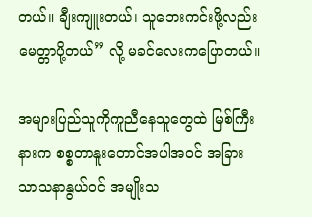တယ်။ ချီးကျူးတယ်၊ သူဘေးကင်းဖို့လည်း မေတ္တာပို့တယ်” လို့ မခင်လေးကပြောတယ်။

အများပြည်သူကိုကူညီနေသူတွေထဲ မြစ်ကြီးနားက စစ္စတာနူးတောင်အပါအဝင် အခြားသာသနာနွယ်ဝင် အမျိုးသ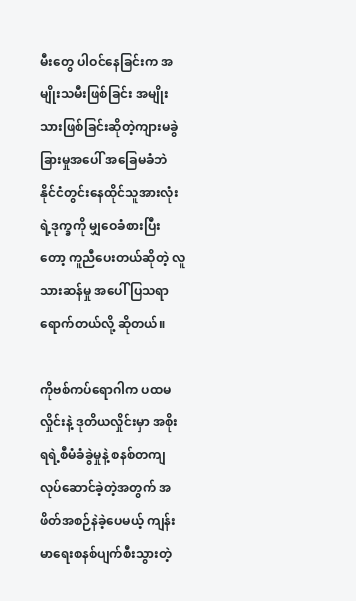မီးတွေ ပါဝင်နေခြင်းက အမျိုးသမီးဖြစ်ခြင်း အမျိုးသားဖြစ်ခြင်းဆိုတဲ့ကျားမခွဲခြားမှုအပေါ် အခြေမခံဘဲ နိုင်ငံတွင်းနေထိုင်သူအားလုံးရဲ့ဒုက္ခကို မျှဝေခံစားပြီးတော့ ကူညီပေးတယ်ဆိုတဲ့ လူသားဆန်မှု အပေါ် ပြသရာရောက်တယ်လို့ ဆိုတယ်။

ကိုဗစ်ကပ်ရောဂါက ပထမလှိုင်းနဲ့ ဒုတိယလှိုင်းမှာ အစိုးရရဲ့စီမံခံခွဲမှုနဲ့ စနစ်တကျလုပ်ဆောင်ခဲ့တဲ့အတွက် အဖိတ်အစဉ်နဲခဲ့ပေမယ့် ကျန်းမာရေးစနစ်ပျက်စီးသွားတဲ့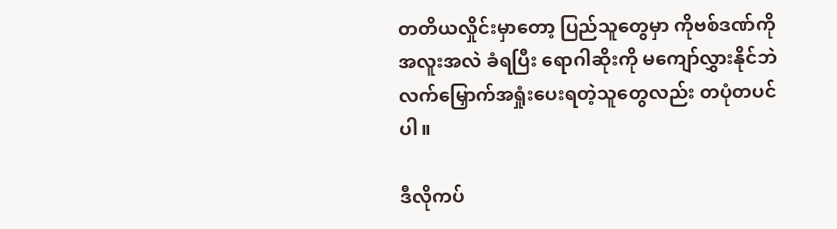တတိယလှိုင်းမှာတော့ ပြည်သူတွေမှာ ကိုဗစ်ဒဏ်ကို အလူးအလဲ ခံရပြီး ရောဂါဆိုးကို မကျော်လွှားနိုင်ဘဲ လက်မြှောက်အရှုံးပေးရတဲ့သူတွေလည်း တပုံတပင်ပါ။

ဒီလိုကပ်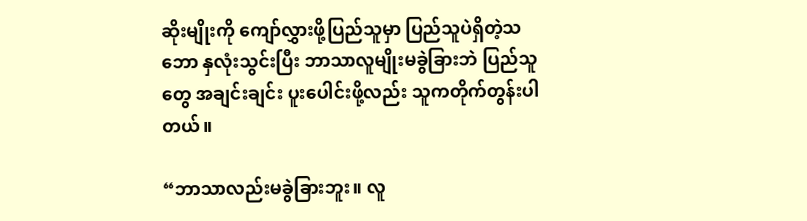ဆိုးမျိုးကို ကျော်လွှားဖို့ပြည်သူမှာ ပြည်သူပဲရှိတဲ့သဘော နှလုံးသွင်းပြီး ဘာသာလူမျိုးမခွဲခြားဘဲ ပြည်သူတွေ အချင်းချင်း ပူးပေါင်းဖို့လည်း သူကတိုက်တွန်းပါတယ်။

“ဘာသာလည်းမခွဲခြားဘူး။ လူ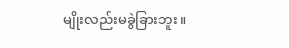မျိုးလည်းမခွဲခြားဘူး။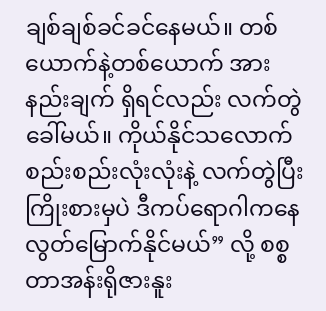ချစ်ချစ်ခင်ခင်နေမယ်။ တစ်ယောက်နဲ့တစ်ယောက် အားနည်းချက် ရှိရင်လည်း လက်တွဲခေါ်မယ်။ ကိုယ်နိုင်သလောက် စည်းစည်းလုံးလုံးနဲ့ လက်တွဲပြီး ကြိုးစားမှပဲ ဒီကပ်ရောဂါကနေလွတ်မြောက်နိုင်မယ်” လို့ စစ္စတာအန်းရိုဇားနူး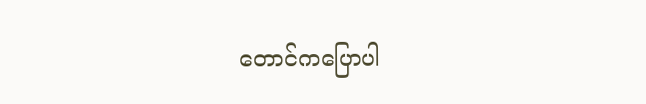တောင်ကပြောပါ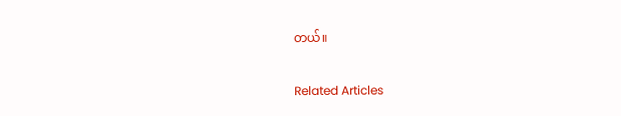တယ်။

Related Articles